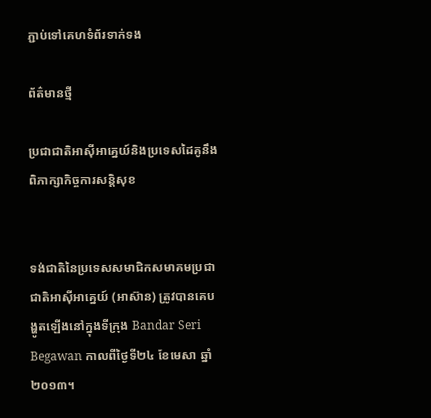ភ្ជាប់ទៅគេហទំព័រទាក់ទង

ព័ត៌មានថ្មី

ប្រជាជាតិអាស៊ីអាគ្នេយ៍និងប្រទេសដៃគូនឹងពិភាក្សាកិច្ចការសន្តិសុខ


ទង់ជាតិនៃប្រទេសសមាជិកសមាគមប្រជាជាតិអាស៊ីអាគ្នេយ៍ (អាស៊ាន) ត្រូវបានគេបង្ហូតឡើងនៅក្នុងទីក្រុង Bandar Seri Begawan កាលពីថ្ងៃទី២៤ ខែមេសា ឆ្នាំ២០១៣។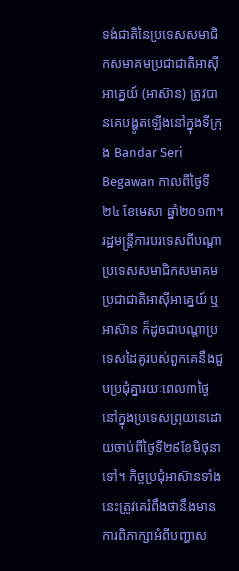ទង់ជាតិនៃប្រទេសសមាជិកសមាគមប្រជាជាតិអាស៊ីអាគ្នេយ៍ (អាស៊ាន) ត្រូវបានគេបង្ហូតឡើងនៅក្នុងទីក្រុង Bandar Seri Begawan កាលពីថ្ងៃទី២៤ ខែមេសា ឆ្នាំ២០១៣។
រដ្ឋមន្ត្រីការបរទេសពីបណ្តាប្រទេសសមាជិកសមាគមប្រជាជាតិអាស៊ីអាគ្នេយ៍ ឬអាស៊ាន ក៏ដូចជាបណ្តាប្រទេសដៃគូរបស់ពួកគេនឹងជួបប្រជុំគ្នារយៈពេល៣ថ្ងៃនៅក្នុងប្រទេសព្រុយនេដោយចាប់ពីថ្ងៃទី២៩ខែមិថុនាទៅ។ កិច្ចប្រជុំអាស៊ានទាំងនេះត្រូវគេរំពឹងថានឹងមានការពិភាក្សាអំពីបញ្ហាស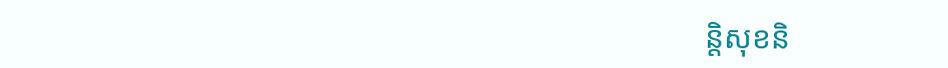ន្តិសុខនិ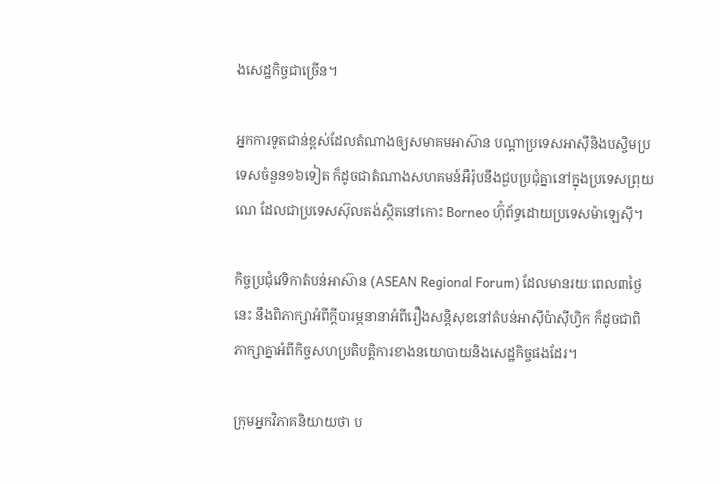ងសេដ្ឋកិច្ចជាច្រើន។

អ្នកការទូតជាន់ខ្ពស់ដែលតំណាងឲ្យសមាគមអាស៊ាន បណ្តាប្រទេសអាស៊ីនិងបស្ចិមប្រទេសចំនួន១៦ទៀត ក៏ដូចជាតំណាងសហគមន៍អឺរ៉ុបនឹងជួបប្រជុំគ្នានៅក្នុងប្រទេសព្រុយណេ ដែលជាប្រទេសស៊ុលតង់ស្ថិតនៅកោះ Borneo ហ៊ុំព័ទ្ធដោយប្រទេសម៉ាឡេស៊ី។

កិច្ចប្រជុំវេទិកាតំបន់អាស៊ាន (ASEAN Regional Forum) ដែលមានរយៈពេល៣ថ្ងៃនេះ នឹងពិភាក្សាអំពីក្តីបារម្ភនានាអំពីរឿងសន្តិសុខនៅតំបន់អាស៊ីប៉ាស៊ីហ្វិក ក៏ដូចជាពិភាក្សាគ្នាអំពីកិច្ចសហប្រតិបត្តិការខាងនយោបាយនិងសេដ្ឋកិច្ចផងដែរ។

ក្រុមអ្នកវិភាគនិយាយថា ប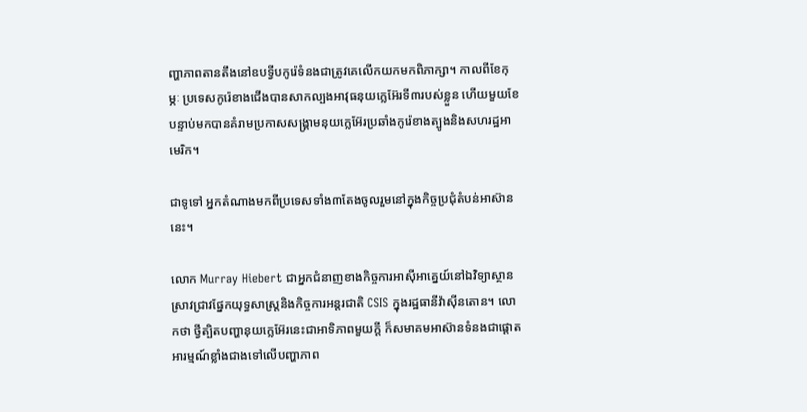ញ្ហាភាពតានតឹងនៅឧបទ្វីបកូរ៉េទំនងជាត្រូវគេលើកយកមកពិភាក្សា។ កាលពីខែកុម្ភៈ ប្រទេសកូរ៉េខាងជើងបានសាកល្បងអាវុធនុយក្លេអ៊ែរទី៣របស់ខ្លួន ហើយមួយខែបន្ទាប់មកបានគំរាមប្រកាសសង្គ្រាមនុយក្លេអ៊ែរប្រឆាំងកូរ៉េខាងត្បូងនិងសហរដ្ឋអាមេរិក។

ជាទូទៅ អ្នកតំណាងមកពីប្រទេសទាំង៣តែងចូលរួមនៅក្នុងកិច្ចប្រជុំតំបន់អាស៊ាននេះ។

លោក Murray Hiebert ជាអ្នកជំនាញខាងកិច្ចការអាស៊ីអាគ្នេយ៍នៅឯវិទ្យាស្ថានស្រាវជ្រាវផ្នែកយុទ្ធសាស្ត្រនិងកិច្ចការអន្តរជាតិ CSIS ក្នុងរដ្ឋធានីវ៉ាស៊ីនតោន។ លោកថា ថ្វីត្បិតបញ្ហានុយក្លេអ៊ែរនេះជាអាទិភាពមួយក្តី ក៏សមាគមអាស៊ានទំនងជាផ្តោតអារម្មណ៍ខ្លាំងជាងទៅលើបញ្ហាភាព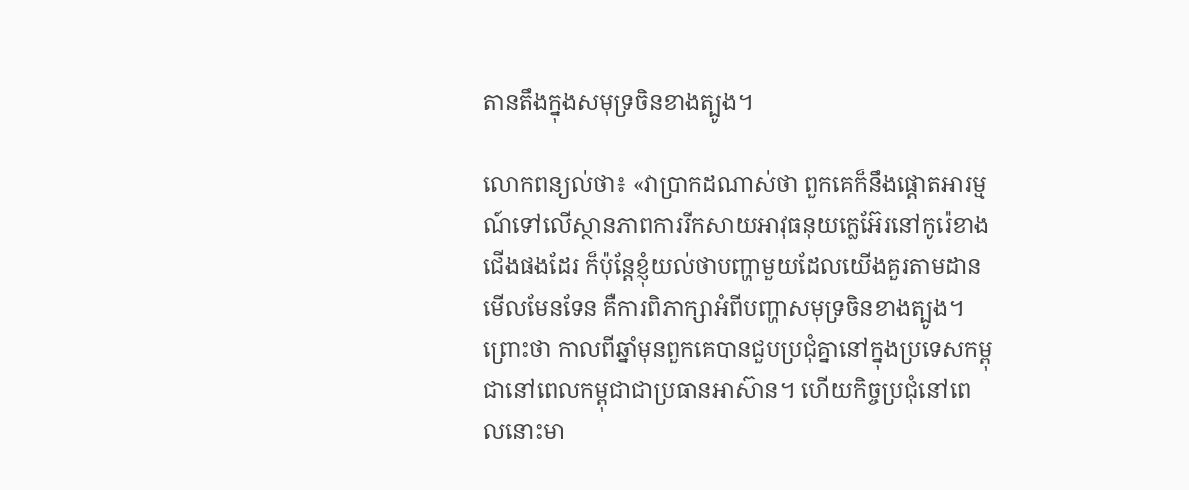តានតឹងក្នុងសមុទ្រចិនខាងត្បូង។

លោកពន្យល់ថា៖ «វាប្រាកដណាស់ថា ពួកគេក៏នឹងផ្តោតអារម្មណ៍ទៅលើស្ថានភាពការរីកសាយអាវុធនុយក្លេអ៊ែរនៅកូរ៉េខាងជើងផងដែរ ក៏ប៉ុន្តែខ្ញុំយល់ថាបញ្ហាមួយដែលយើងគួរតាមដានមើលមែនទែន គឺការពិភាក្សាអំពីបញ្ហាសមុទ្រចិនខាងត្បូង។ ព្រោះថា កាលពីឆ្នាំមុនពួកគេបានជួបប្រជុំគ្នានៅក្នុងប្រទេសកម្ពុជានៅពេលកម្ពុជាជាប្រធានអាស៊ាន។ ហើយកិច្ចប្រជុំនៅពេលនោះមា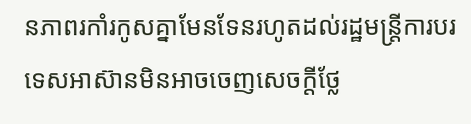នភាពរកាំរកូសគ្នាមែនទែនរហូតដល់រដ្ឋមន្ត្រីការបរទេសអាស៊ានមិនអាចចេញសេចក្តីថ្លែ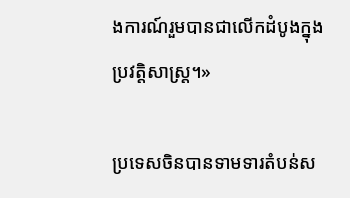ងការណ៍រួមបានជាលើកដំបូងក្នុងប្រវត្តិសាស្ត្រ។»

ប្រទេសចិនបានទាមទារតំបន់ស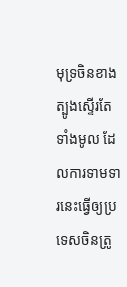មុទ្រចិនខាងត្បូងស្ទើរតែទាំងមូល ដែលការទាមទារនេះធ្វើឲ្យប្រទេសចិនត្រូ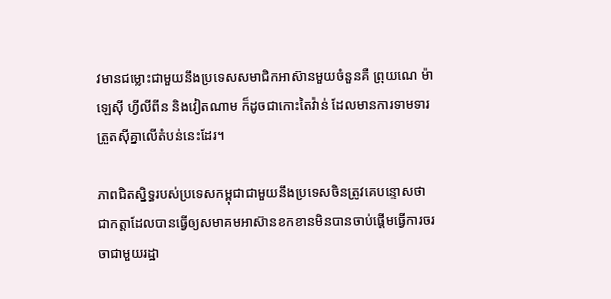វមានជម្លោះជាមួយនឹងប្រទេសសមាជិកអាស៊ានមួយចំនួនគឺ ព្រុយណេ ម៉ាឡេស៊ី ហ្វីលីពីន និងវៀតណាម ក៏ដូចជាកោះតៃវ៉ាន់ ដែលមានការទាមទារត្រួតស៊ីគ្នាលើតំបន់នេះដែរ។

ភាពជិតស្និទ្ធរបស់ប្រទេសកម្ពុជាជាមួយនឹងប្រទេសចិនត្រូវគេបន្ទោសថា ជាកត្តាដែលបានធ្វើឲ្យសមាគមអាស៊ានខកខានមិនបានចាប់ផ្តើមធ្វើការចរចាជាមួយរដ្ឋា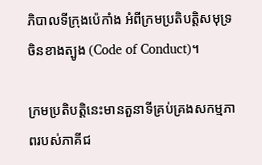ភិបាលទីក្រុងប៉េកាំង អំពីក្រមប្រតិបត្តិសមុទ្រចិនខាងត្បូង (Code of Conduct)។

ក្រមប្រតិបត្តិនេះមានតួនាទីគ្រប់គ្រងសកម្មភាពរបស់ភាគីជ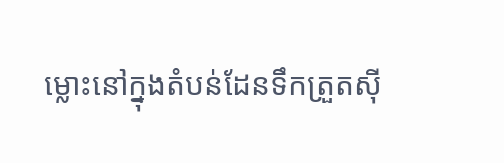ម្លោះនៅក្នុងតំបន់ដែនទឹកត្រួតស៊ី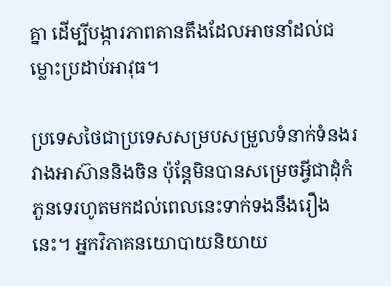គ្នា ដើម្បីបង្ការភាពតានតឹងដែលអាចនាំដល់ជម្លោះប្រដាប់អាវុធ។

ប្រទេសថៃជាប្រទេសសម្របសម្រួលទំនាក់ទំនងរវាងអាស៊ាននិងចិន ប៉ុន្តែមិនបានសម្រេចអ្វីជាដុំកំភួនទេរហូតមកដល់ពេលនេះទាក់ទងនឹងរឿងនេះ។ អ្នកវិភាគនយោបាយនិយាយ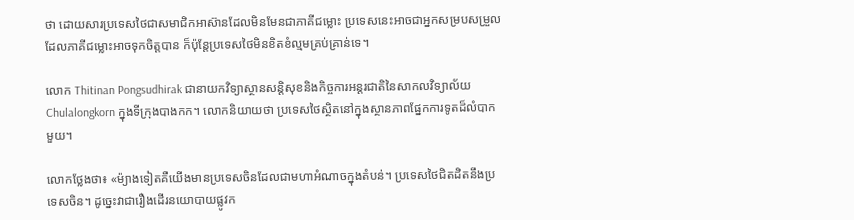ថា ដោយសារប្រទេសថៃជាសមាជិកអាស៊ានដែលមិនមែនជាភាគីជម្លោះ ប្រទេសនេះអាចជាអ្នកសម្របសម្រួលដែលភាគីជម្លោះអាចទុកចិត្តបាន ក៏ប៉ុន្តែប្រទេសថៃមិនខិតខំល្មមគ្រប់គ្រាន់ទេ។

លោក Thitinan Pongsudhirak ជានាយកវិទ្យាស្ថានសន្តិសុខនិងកិច្ចការអន្តរជាតិនៃសាកលវិទ្យាល័យ Chulalongkorn ក្នុងទីក្រុងបាងកក។ លោកនិយាយថា ប្រទេសថៃស្ថិតនៅក្នុងស្ថានភាពផ្នែកការទូតដ៏លំបាកមួយ។

លោកថ្លែងថា៖ «ម៉្យាងទៀតគឺយើងមានប្រទេសចិនដែលជាមហាអំណាចក្នុងតំបន់។ ប្រទេសថៃជិតដិតនឹងប្រទេសចិន។ ដូច្នេះវាជារឿងដើរនយោបាយផ្លូវក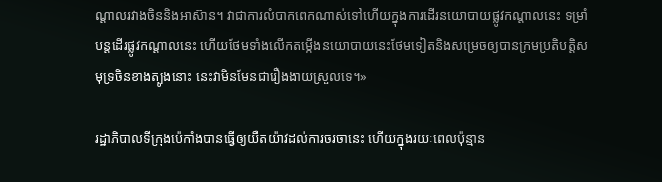ណ្តាលរវាងចិននិងអាស៊ាន។ វាជាការលំបាកពេកណាស់ទៅហើយក្នុងការដើរនយោបាយផ្លូវកណ្តាលនេះ ទម្រាំបន្តដើរផ្លូវកណ្តាលនេះ ហើយថែមទាំងលើកតម្កើងនយោបាយនេះថែមទៀតនិងសម្រេចឲ្យបានក្រមប្រតិបត្តិសមុទ្រចិនខាងត្បូងនោះ នេះវាមិនមែនជារឿងងាយស្រួលទេ។»

រដ្ឋាភិបាលទីក្រុងប៉េកាំងបានធ្វើឲ្យយឺតយ៉ាវដល់ការចរចានេះ ហើយក្នុងរយៈពេលប៉ុន្មាន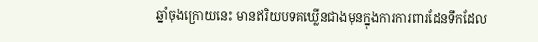ឆ្នាំចុងក្រោយនេះ មានឥរិយបទគឃ្លើនជាងមុនក្នុងការការពារដែនទឹកដែល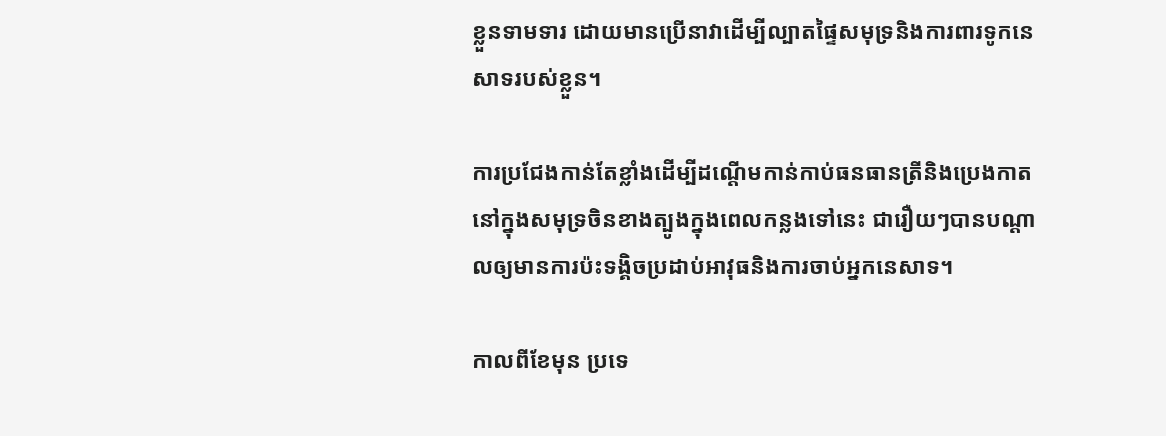ខ្លួនទាមទារ ដោយមានប្រើនាវាដើម្បីល្បាតផ្ទៃសមុទ្រនិងការពារទូកនេសាទរបស់ខ្លួន។

ការប្រជែងកាន់តែខ្លាំងដើម្បីដណ្តើមកាន់កាប់ធនធានត្រីនិងប្រេងកាតនៅក្នុងសមុទ្រចិនខាងត្បូងក្នុងពេលកន្លងទៅនេះ ជារឿយៗបានបណ្តាលឲ្យមានការប៉ះទង្គិចប្រដាប់អាវុធនិងការចាប់អ្នកនេសាទ។

កាលពីខែមុន ប្រទេ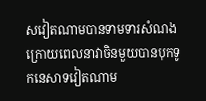សវៀតណាមបានទាមទារសំណង ក្រោយពេលនាវាចិនមួយបានបុកទូកនេសាទវៀតណាម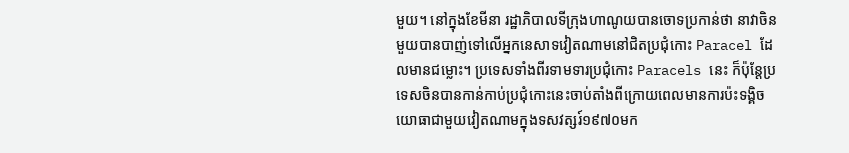មួយ។ នៅក្នុងខែមីនា រដ្ឋាភិបាលទីក្រុងហាណូយបានចោទប្រកាន់ថា នាវាចិនមួយបានបាញ់ទៅលើអ្នកនេសាទវៀតណាមនៅជិតប្រជុំកោះ Paracel ដែលមានជម្លោះ។ ប្រទេសទាំងពីរទាមទារប្រជុំកោះ Paracels នេះ ក៏ប៉ុន្តែប្រទេសចិនបានកាន់កាប់ប្រជុំកោះនេះចាប់តាំងពីក្រោយពេលមានការប៉ះទង្គិចយោធាជាមួយវៀតណាមក្នុងទសវត្សរ៍១៩៧០មក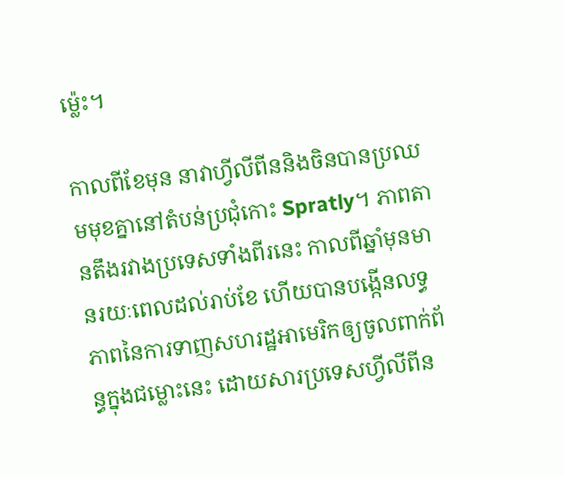ម៉្លេះ។

កាលពីខែមុន នាវាហ្វីលីពីននិងចិនបានប្រឈមមុខគ្នានៅតំបន់ប្រជុំកោះ Spratly។ ភាពតានតឹងរវាងប្រទេសទាំងពីរនេះ កាលពីឆ្នាំមុនមានរយៈពេលដល់រាប់ខែ ហើយបានបង្កើនលទ្ធភាពនៃការទាញសហរដ្ឋអាមេរិកឲ្យចូលពាក់ព័ន្ធក្នុងជម្លោះនេះ ដោយសារប្រទេសហ្វីលីពីន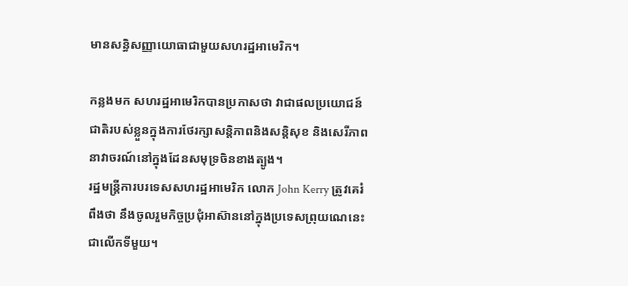មានសន្ធិសញ្ញាយោធាជាមួយសហរដ្ឋអាមេរិក។

កន្លងមក សហរដ្ឋអាមេរិកបានប្រកាសថា វាជាផលប្រយោជន៍ជាតិរបស់ខ្លួនក្នុងការថែរក្សាសន្តិភាពនិងសន្តិសុខ និងសេរីភាពនាវាចរណ៍នៅក្នុងដែនសមុទ្រចិនខាងត្បូង។
រដ្ឋមន្ត្រីការបរទេសសហរដ្ឋអាមេរិក លោក John Kerry ត្រូវគេរំពឹងថា នឹងចូលរួមកិច្ចប្រជុំអាស៊ាននៅក្នុងប្រទេសព្រុយណេនេះជាលើកទីមួយ។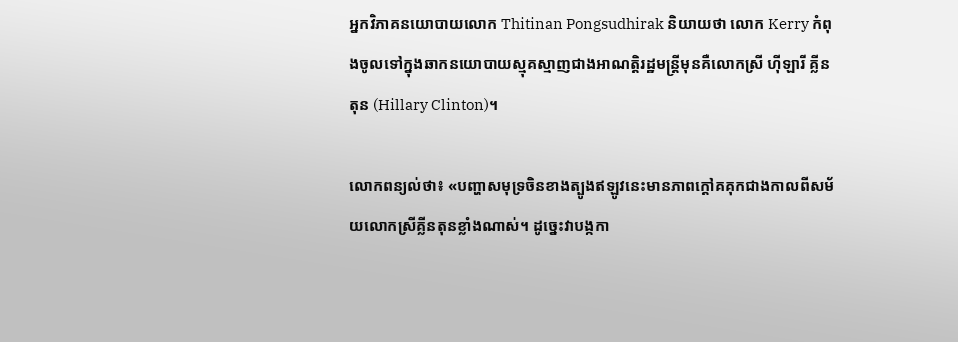អ្នកវិភាគនយោបាយលោក Thitinan Pongsudhirak និយាយថា លោក Kerry កំពុងចូលទៅក្នុងឆាកនយោបាយស្មុគស្មាញជាងអាណត្តិរដ្ឋមន្ត្រីមុនគឺលោកស្រី ហ៊ីឡារី គ្លីនតុន (Hillary Clinton)។

លោកពន្យល់ថា៖ «បញ្ហាសមុទ្រចិនខាងត្បូងឥឡូវនេះមានភាពក្តៅគគុកជាងកាលពីសម័យលោកស្រីគ្លីនតុនខ្លាំងណាស់។ ដូច្នេះវាបង្កកា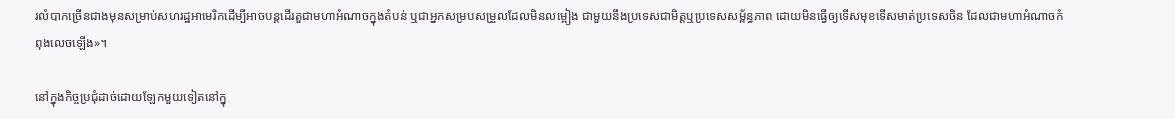រលំបាកច្រើនជាងមុនសម្រាប់សហរដ្ឋអាមេរិកដើម្បីអាចបន្តដើរតួជាមហាអំណាចក្នុងតំបន់ ឬជាអ្នកសម្របសម្រួលដែលមិនលម្អៀង ជាមួយនឹងប្រទេសជាមិត្តឬប្រទេសសម្ព័ន្ធភាព ដោយមិនធ្វើឲ្យទើសមុខទើសមាត់ប្រទេសចិន ដែលជាមហាអំណាចកំពុងលេចឡើង»។

នៅក្នុងកិច្ចប្រជុំដាច់ដោយឡែកមួយទៀតនៅក្នុ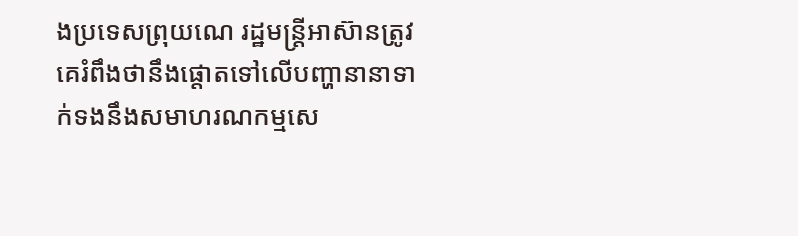ងប្រទេសព្រុយណេ រដ្ឋមន្ត្រីអាស៊ានត្រូវគេរំពឹងថានឹងផ្តោតទៅលើបញ្ហានានាទាក់ទងនឹងសមាហរណកម្មសេ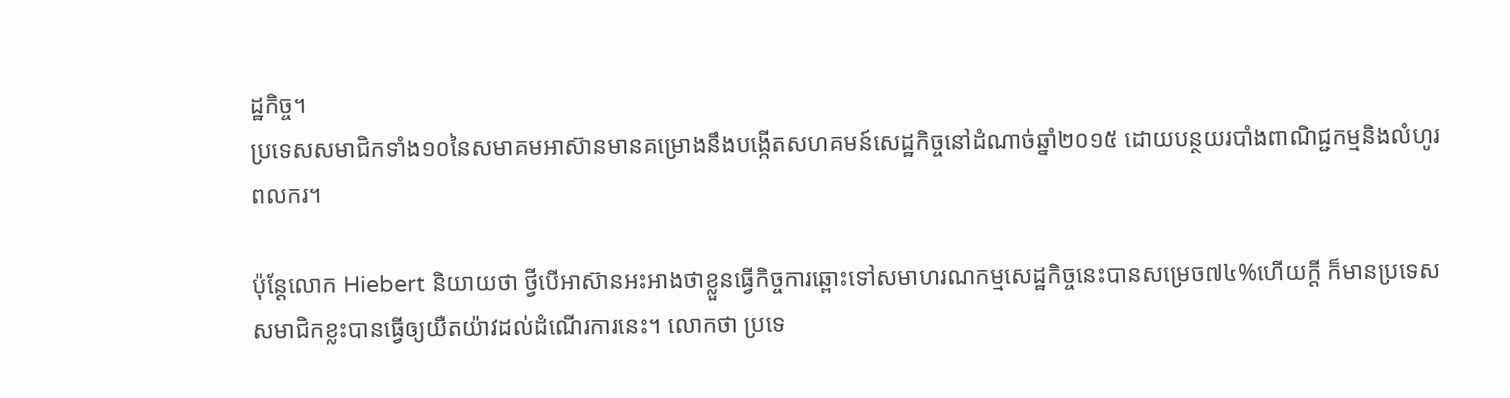ដ្ឋកិច្ច។
ប្រទេសសមាជិកទាំង១០នៃសមាគមអាស៊ានមានគម្រោងនឹងបង្កើតសហគមន៍សេដ្ឋកិច្ចនៅដំណាច់ឆ្នាំ២០១៥ ដោយបន្ថយរបាំងពាណិជ្ជកម្មនិងលំហូរពលករ។

ប៉ុន្តែលោក Hiebert និយាយថា ថ្វីបើអាស៊ានអះអាងថាខ្លួនធ្វើកិច្ចការឆ្ពោះទៅសមាហរណកម្មសេដ្ឋកិច្ចនេះបានសម្រេច៧៤%ហើយក្តី ក៏មានប្រទេសសមាជិកខ្លះបានធ្វើឲ្យយឺតយ៉ាវដល់ដំណើរការនេះ។ លោកថា ប្រទេ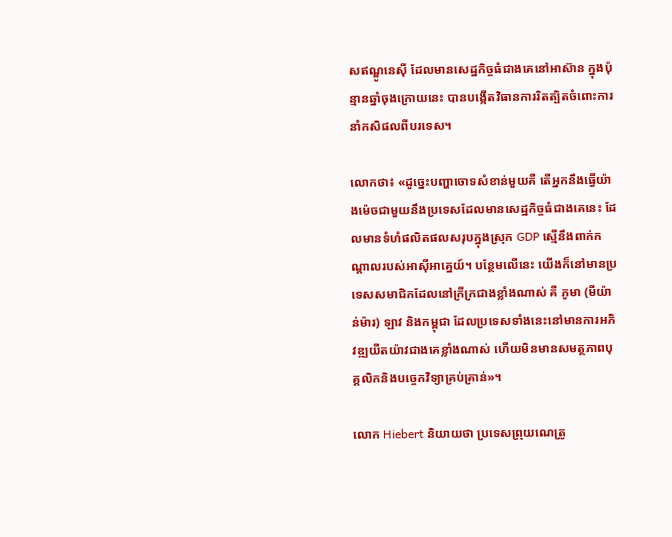សឥណ្ឌូនេស៊ី ដែលមានសេដ្ឋកិច្ចធំជាងគេនៅអាស៊ាន ក្នុងប៉ុន្មានឆ្នាំចុងក្រោយនេះ បានបង្កើតវិធានការរិតត្បិតចំពោះការនាំកសិផលពីបរទេស។

លោកថា៖ «ដូច្នេះបញ្ហាចោទសំខាន់មួយគឺ តើអ្នកនឹងធ្វើយ៉ាងម៉េចជាមួយនឹងប្រទេសដែលមានសេដ្ឋកិច្ចធំជាងគេនេះ ដែលមានទំហំផលិតផលសរុបក្នុងស្រុក GDP សើ្មនឹងពាក់កណ្តាលរបស់អាស៊ីអាគ្នេយ៍។ បន្ថែមលើនេះ យើងក៏នៅមានប្រទេសសមាជិកដែលនៅក្រីក្រជាងខ្លាំងណាស់ គឺ ភូមា (មីយ៉ាន់ម៉ារ) ឡាវ និងកម្ពុជា ដែលប្រទេសទាំងនេះនៅមានការអភិវឌ្ឍយឺតយ៉ាវជាងគេខ្លាំងណាស់ ហើយមិនមានសមត្ថភាពបុគ្គលិកនិងបច្ចេកវិទ្យាគ្រប់គ្រាន់»។

លោក Hiebert និយាយថា ប្រទេសព្រុយណេត្រូ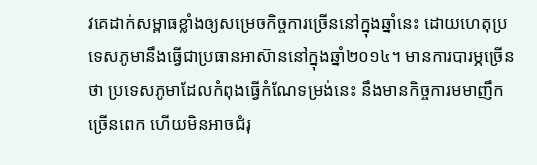វគេដាក់សម្ពាធខ្លាំងឲ្យសម្រេចកិច្ចការច្រើននៅក្នុងឆ្នាំនេះ ដោយហេតុប្រទេសភូមានឹងធ្វើជាប្រធានអាស៊ាននៅក្នុងឆ្នាំ២០១៤។ មានការបារម្ភច្រើនថា ប្រទេសភូមាដែលកំពុងធ្វើកំណែទម្រង់នេះ នឹងមានកិច្ចការមមាញឹកច្រើនពេក ហើយមិនអាចជំរុ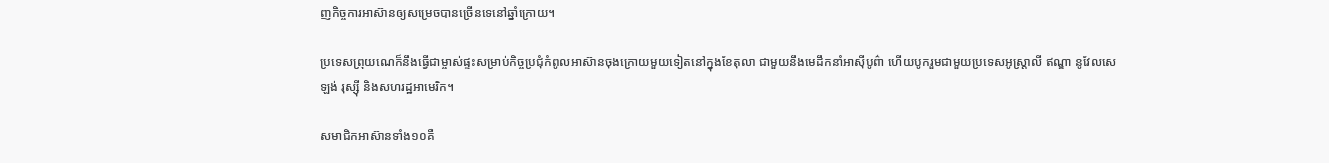ញកិច្ចការអាស៊ានឲ្យសម្រេចបានច្រើនទេនៅឆ្នាំក្រោយ។

ប្រទេសព្រុយណេក៏នឹងធ្វើជាម្ចាស់ផ្ទះសម្រាប់កិច្ចប្រជុំកំពូលអាស៊ានចុងក្រោយមួយទៀតនៅក្នុងខែតុលា ជាមួយនឹងមេដឹកនាំអាស៊ីបូព៌ា ហើយបូករួមជាមួយប្រទេសអូស្ត្រាលី ឥណ្ឌា នូវែលសេឡង់ រុស្ស៊ី និងសហរដ្ឋអាមេរិក។

សមាជិកអាស៊ានទាំង១០គឺ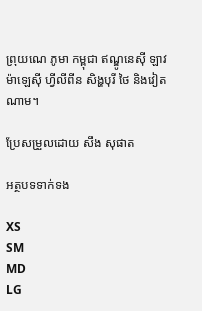ព្រុយណេ ភូមា កម្ពុជា ឥណ្ឌូនេស៊ី ឡាវ ម៉ាឡេស៊ី ហ្វីលីពីន សិង្ហបុរី ថៃ និងវៀតណាម។

ប្រែសម្រួលដោយ សឹង សុផាត

អត្ថបទទាក់ទង

XS
SM
MD
LG